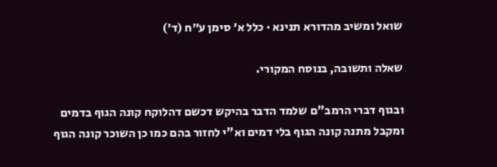שואל ומשיב מהדורא תנינא · כלל א׳ סימן ע״ח (ד׳)

שאלה ותשובה, בנוסח המקורי.

ובגוף דברי הרמב"ם שלמד הדבר בהיקש דכשם דהלוקח קונה הגוף בדמים ומקבל מתנה קונה הגוף בלי דמים וא"י לחזור בהם כמו כן השוכר קונה הגוף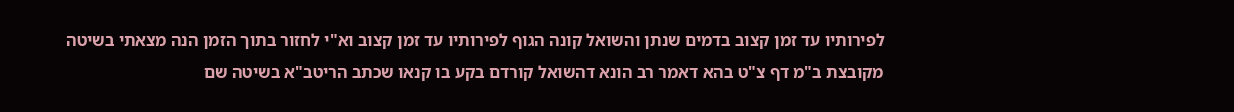לפירותיו עד זמן קצוב בדמים שנתן והשואל קונה הגוף לפירותיו עד זמן קצוב וא"י לחזור בתוך הזמן הנה מצאתי בשיטה מקובצת ב"מ דף צ"ט בהא דאמר רב הונא דהשואל קורדם בקע בו קנאו שכתב הריטב"א בשיטה שם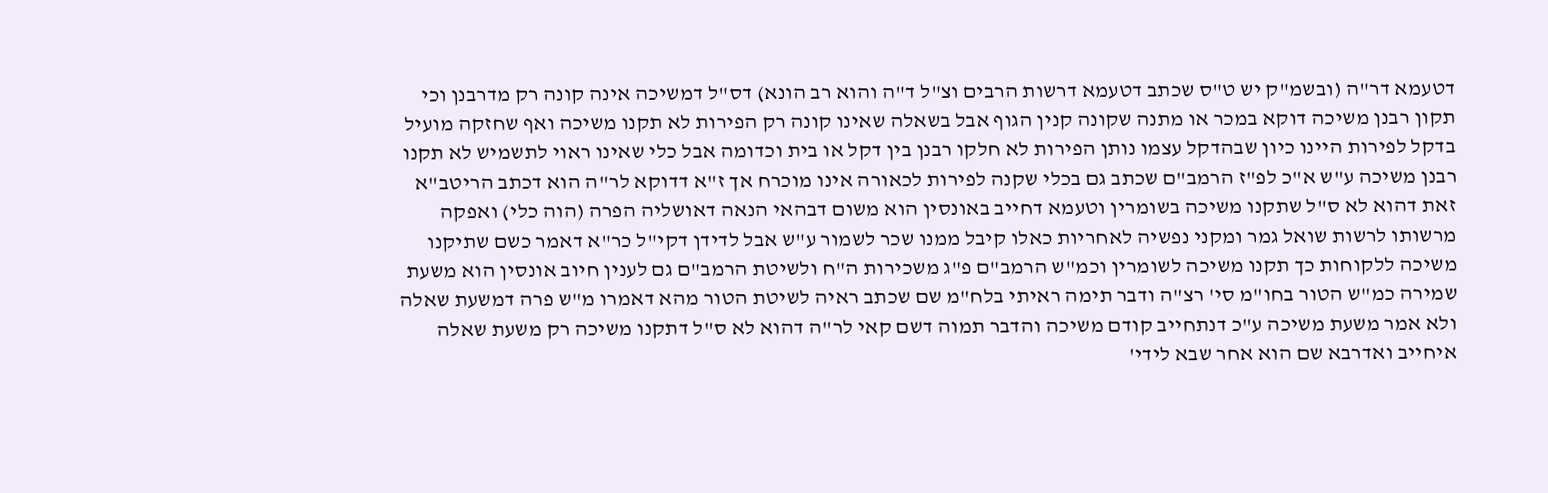דטעמא דר"ה (ובשמ"ק יש ט"ס שכתב דטעמא דרשות הרבים וצ"ל ד"ה והוא רב הונא) דס"ל דמשיכה אינה קונה רק מדרבנן וכי תקון רבנן משיכה דוקא במכר או מתנה שקונה קנין הגוף אבל בשאלה שאינו קונה רק הפירות לא תקנו משיכה ואף שחזקה מועיל בדקל לפירות היינו כיון שבהדקל עצמו נותן הפירות לא חלקו רבנן בין דקל או בית וכדומה אבל כלי שאינו ראוי לתשמיש לא תקנו רבנן משיכה ע"ש א"כ לפ"ז הרמב"ם שכתב גם בכלי שקנה לפירות לכאורה אינו מוכרח אך ז"א דדוקא לר"ה הוא דכתב הריטב"א זאת דהוא לא ס"ל שתקנו משיכה בשומרין וטעמא דחייב באונסין הוא משום דבהאי הנאה דאושליה הפרה (הוה כלי) ואפקה מרשותו לרשות שואל גמר ומקני נפשיה לאחריות כאלו קיבל ממנו שכר לשמור ע"ש אבל לדידן דקי"ל כר"א דאמר כשם שתיקנו משיכה ללקוחות כך תקנו משיכה לשומרין וכמ"ש הרמב"ם פ"ג משכירות ה"ח ולשיטת הרמב"ם גם לענין חיוב אונסין הוא משעת שמירה כמ"ש הטור בחו"מ סי' רצ"ה ודבר תימה ראיתי בלח"מ שם שכתב ראיה לשיטת הטור מהא דאמרו מ"ש פרה דמשעת שאלה ולא אמר משעת משיכה ע"כ דנתחייב קודם משיכה והדבר תמוה דשם קאי לר"ה דהוא לא ס"ל דתקנו משיכה רק משעת שאלה איחייב ואדרבא שם הוא אחר שבא לידי'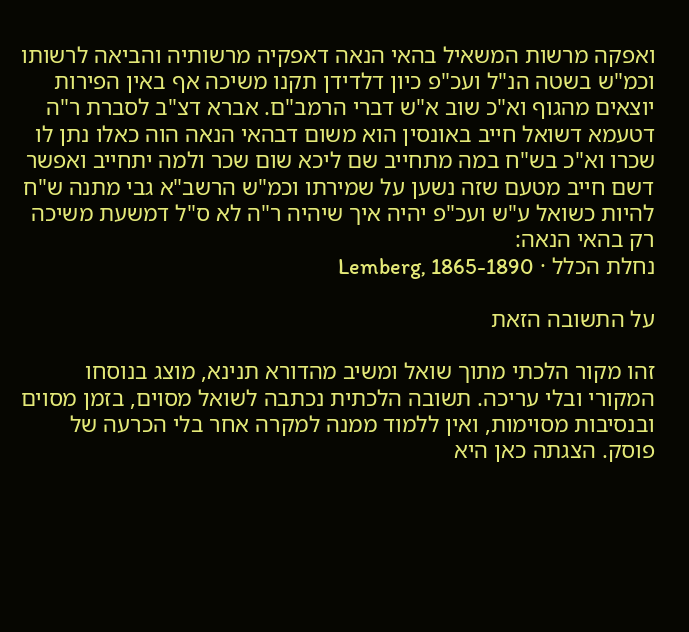ואפקה מרשות המשאיל בהאי הנאה דאפקיה מרשותיה והביאה לרשותו וכמ"ש בשטה הנ"ל ועכ"פ כיון דלדידן תקנו משיכה אף באין הפירות יוצאים מהגוף וא"כ שוב א"ש דברי הרמב"ם. אברא דצ"ב לסברת ר"ה דטעמא דשואל חייב באונסין הוא משום דבהאי הנאה הוה כאלו נתן לו שכרו וא"כ בש"ח במה מתחייב שם ליכא שום שכר ולמה יתחייב ואפשר דשם חייב מטעם שזה נשען על שמירתו וכמ"ש הרשב"א גבי מתנה ש"ח להיות כשואל ע"ש ועכ"פ יהיה איך שיהיה ר"ה לא ס"ל דמשעת משיכה רק בהאי הנאה:
נחלת הכלל · Lemberg, 1865-1890

על התשובה הזאת

זהו מקור הלכתי מתוך שואל ומשיב מהדורא תנינא, מוצג בנוסחו המקורי ובלי עריכה. תשובה הלכתית נכתבה לשואל מסוים, בזמן מסוים ובנסיבות מסוימות, ואין ללמוד ממנה למקרה אחר בלי הכרעה של פוסק. הצגתה כאן היא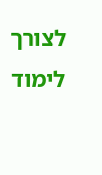לצורך לימוד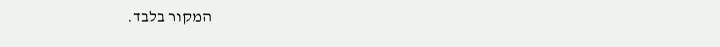המקור בלבד.